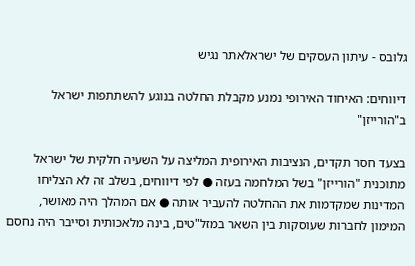גלובס - עיתון העסקים של ישראלאתר נגיש

דיווחים: האיחוד האירופי נמנע מקבלת החלטה בנוגע להשתתפות ישראל ב"הורייזן"

בצעד חסר תקדים, הנציבות האירופית המליצה על השעיה חלקית של ישראל מתוכנית "הורייזן" בשל המלחמה בעזה ● לפי דיווחים, בשלב זה לא הצליחו המדינות שמקדמות את ההחלטה להעביר אותה ● אם המהלך היה מאושר, המימון לחברות שעוסקות בין השאר במזל"טים, בינה מלאכותית וסייבר היה נחסם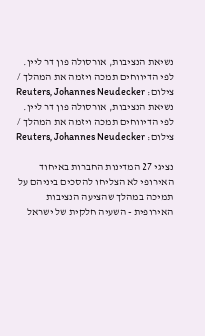נשיאת הנציבות, אורסולה פון דר ליין. לפי הדיווחים תמכה ויזמה את המהלך / צילום: Reuters, Johannes Neudecker
נשיאת הנציבות, אורסולה פון דר ליין. לפי הדיווחים תמכה ויזמה את המהלך / צילום: Reuters, Johannes Neudecker

נציגי 27 המדינות החברות באיחוד האירופי לא הצליחו להסכים ביניהם על תמיכה במהלך שהציעה הנציבות האירופית - השעיה חלקית של ישראל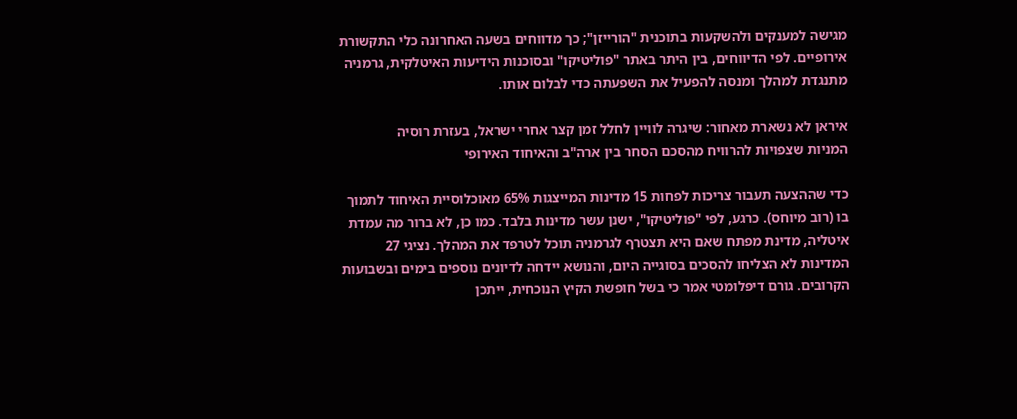מגישה למענקים ולהשקעות בתוכנית "הורייזן"; כך מדווחים בשעה האחרונה כלי התקשורת אירופיים. לפי הדיווחים, בין היתר באתר "פוליטיקו" ובסוכנות הידיעות האיטלקית, גרמניה מתנגדת למהלך ומנסה להפעיל את השפעתה כדי לבלום אותו.

איראן לא נשארת מאחור: שיגרה לוויין לחלל זמן קצר אחרי ישראל, בעזרת רוסיה
המניות שצפויות להרוויח מהסכם הסחר בין ארה"ב והאיחוד האירופי

כדי שההצעה תעבור צריכות לפחות 15 מדינות המייצגות 65% מאוכלוסיית האיחוד לתמוך בו (רוב מיוחס). כרגע, לפי "פוליטיקו", ישנן עשר מדינות בלבד. כמו כן, לא ברור מה עמדת איטליה, מדינת מפתח שאם היא תצטרף לגרמניה תוכל לטרפד את המהלך. נציגי 27 המדינות לא הצליחו להסכים בסוגייה היום, והנושא יידחה לדיונים נוספים בימים ובשבועות הקרובים. גורם דיפלומטי אמר כי בשל חופשת הקיץ הנוכחית, ייתכן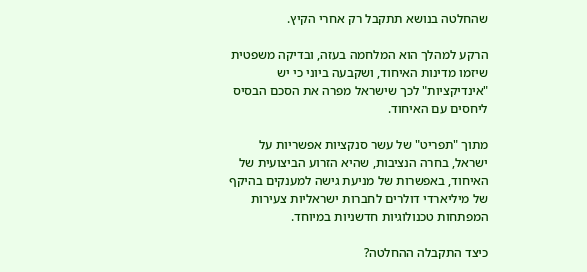שהחלטה בנושא תתקבל רק אחרי הקיץ.

הרקע למהלך הוא המלחמה בעזה, ובדיקה משפטית שיזמו מדינות האיחוד, ושקבעה ביוני כי יש "אינדיקציות" לכך שישראל מפרה את הסכם הבסיס ליחסים עם האיחוד.

מתוך "תפריט" של עשר סנקציות אפשריות על ישראל, בחרה הנציבות, שהיא הזרוע הביצועית של האיחוד, באפשרות של מניעת גישה למענקים בהיקף של מיליארדי דולרים לחברות ישראליות צעירות המפתחות טכנולוגיות חדשניות במיוחד.

כיצד התקבלה ההחלטה?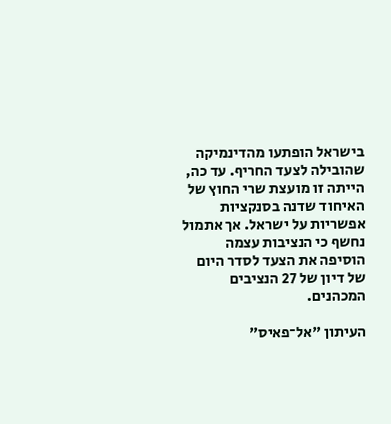בישראל הופתעו מהדינמיקה שהובילה לצעד החריף. עד כה, הייתה זו מועצת שרי החוץ של האיחוד שדנה בסנקציות אפשריות על ישראל. אך אתמול נחשף כי הנציבות עצמה הוסיפה את הצעד לסדר היום של דיון של 27 הנציבים המכהנים.

העיתון "אל־פאיס"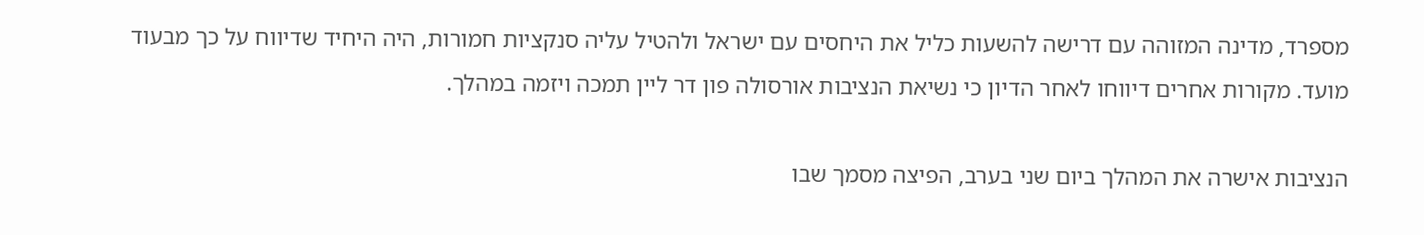מספרד, מדינה המזוהה עם דרישה להשעות כליל את היחסים עם ישראל ולהטיל עליה סנקציות חמורות, היה היחיד שדיווח על כך מבעוד מועד. מקורות אחרים דיווחו לאחר הדיון כי נשיאת הנציבות אורסולה פון דר ליין תמכה ויזמה במהלך.

הנציבות אישרה את המהלך ביום שני בערב, הפיצה מסמך שבו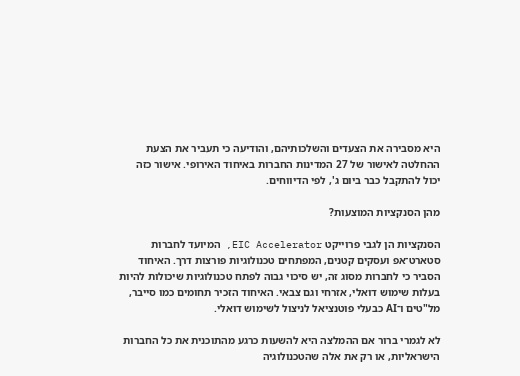היא מסבירה את הצעדים והשלכותיהם, והודיעה כי תעביר את הצעת ההחלטה לאישור של 27 המדינות החברות באיחוד האירופי. אישור כזה יכול להתקבל כבר ביום ג', לפי הדיווחים.

מהן הסנקציות המוצעות?

הסנקציות הן לגבי פרוייקט EIC Accelerator, המיועד לחברות סטארט־אפ ועסקים קטנים, המפתחים טכנולוגיות פורצות דרך. האיחוד הסביר כי לחברות מסוג זה, יש סיכוי גבוה לפתח טכנולוגיות שיכולות להיות בעלות שימוש דואלי, אזרחי וגם צבאי. האיחוד הזכיר תחומים כמו סייבר, מל"טים ו־AI כבעלי פוטנציאל לניצול לשימוש דואלי.

לא לגמרי ברור אם ההמלצה היא להשעות כרגע מהתוכנית את כל החברות הישראליות, או רק את אלה שהטכנולוגיה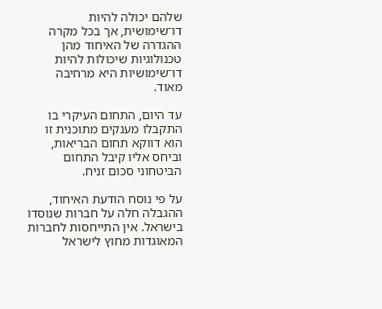שלהם יכולה להיות דו־שימושית, אך בכל מקרה ההגדרה של האיחוד מהן טכנולוגיות שיכולות להיות דו־שימושיות היא מרחיבה מאוד.

עד היום, התחום העיקרי בו התקבלו מענקים מתוכנית זו הוא דווקא תחום הבריאות, וביחס אליו קיבל התחום הביטחוני סכום זניח.

על פי נוסח הודעת האיחוד, ההגבלה חלה על חברות שנוסדו בישראל. אין התייחסות לחברות המאוגדות מחוץ לישראל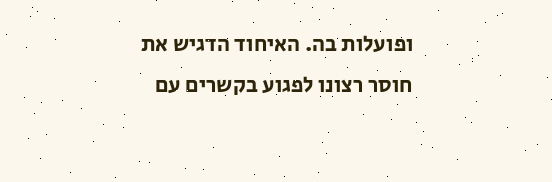ופועלות בה. האיחוד הדגיש את חוסר רצונו לפגוע בקשרים עם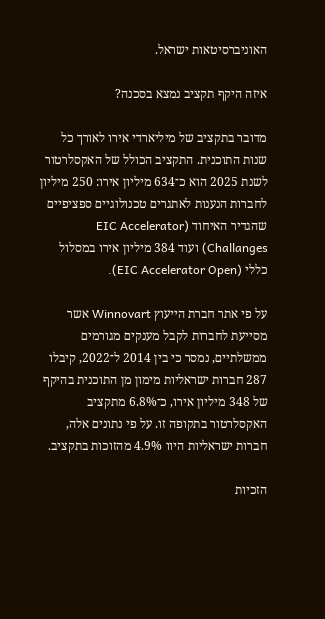האוניברסיטאות ישראל.

איזה היקף תקציב נמצא בסכנה?

מדובר בתקציב של מיליארדי אירו לאורך כל שנות התוכנית. התקציב הכולל של האקסלרטור לשנת 2025 הוא כ־634 מיליון אירו: 250 מיליון לחברות הנענות לאתגרים טכנולוגיים ספציפיים שהגדיר האיחוד (EIC Accelerator Challanges) ועוד 384 מיליון אירו במסלול כללי (EIC Accelerator Open).

על פי אתר חברת הייעוץ Winnovart אשר מסייעת לחברות לקבל מענקים מגורמים ממשלתיים, נמסר כי בין 2014 ל־2022, קיבלו 287 חברות ישראליות מימון מן התוכנית בהיקף של 348 מיליון אירו, כ־6.8% מתקציב האקסלרטור בתקופה זו. על פי נתונים אלה, חברות ישראליות היוו 4.9% מהזוכות בתקציב.

הזכיות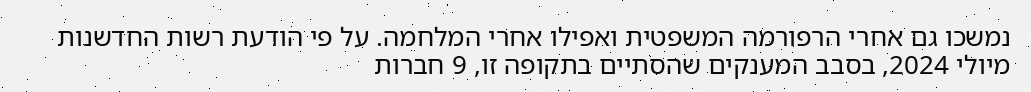נמשכו גם אחרי הרפורמה המשפטית ואפילו אחרי המלחמה. על פי הודעת רשות החדשנות מיולי 2024, בסבב המענקים שהסתיים בתקופה זו, 9 חברות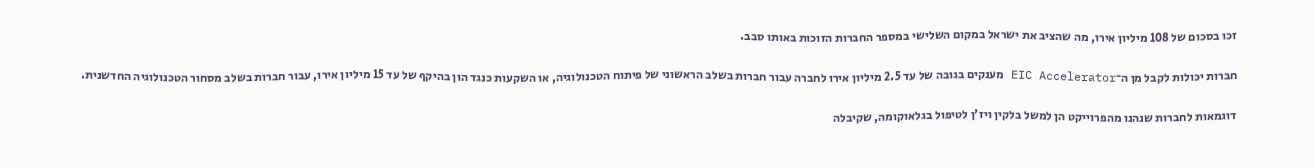זכו בסכום של 108 מיליון אירו, מה שהציב את ישראל במקום השלישי במספר החברות הזוכות באותו סבב.

חברות יכולות לקבל מן ה־EIC Accelerator מענקים בגובה של עד 2.5 מיליון אירו לחברה עבור חברות בשלב הראשוני של פיתוח הטכנולוגיה, או השקעות כנגד הון בהיקף של עד 15 מיליון אירו, עבור חברות בשלב מסחור הטכנולוגיה החדשנית.

דוגמאות לחברות שנהנו מהפרוייקט הן למשל בלקין ויז'ן לטיפול בגלאוקומה, שקיבלה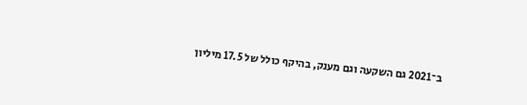ב־2021 גם השקעה וגם מענק, בהיקף כולל של 17.5 מיליון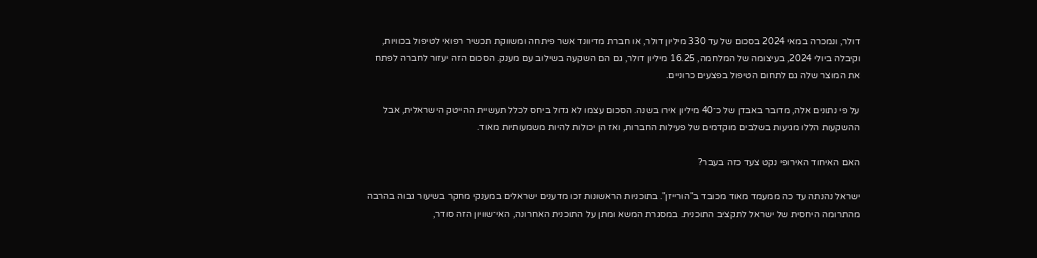דולר, ונמכרה במאי 2024 בסכום של עד 330 מיליון דולר, או חברת מדיוונד אשר פיתחה ומשווקת תכשיר רפואי לטיפול בכוויות, וקיבלה ביולי 2024, בעיצומה של המלחמה, 16.25 מיליון דולר, גם הם השקעה בשילוב עם מענק. הסכום הזה יעזור לחברה לפתח את המוצר שלה גם לתחום הטיפול בפצעים כרוניים.

על פי נתונים אלה, מדובר באבדן של כ־40 מיליון אירו בשנה. הסכום עצמו לא גדול ביחס לכלל תעשיית ההייטק הישראלית, אבל ההשקעות הללו מגיעות בשלבים מוקדמים של פעילות החברות, ואז הן יכולות להיות משמעותיות מאוד.

האם האיחוד האירופי נקט צעד כזה בעבר?

ישראל נהנתה עד כה ממעמד מאוד מכובד ב"הורייזן". בתוכניות הראשונות זכו מדענים ישראלים במענקי מחקר בשיעור גבוה בהרבה מהתרומה היחסית של ישראל לתקציב התוכנית. במסגרת המשא ומתן על התוכנית האחרונה, האי־שוויון הזה סודר,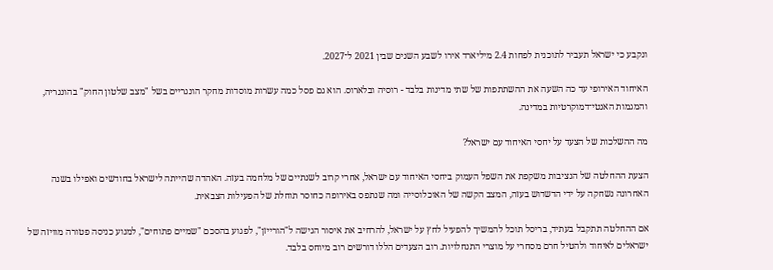ונקבע כי ישראל תעביר לתוכנית לפחות 2.4 מיליארד אירו לשבע השנים שבין 2021 ל־2027.

האיחוד האירופי עד כה השעה את ההשתתפות של שתי מדינות בלבד - רוסיה ובלארוס. הוא גם פסל כמה עשרות מוסדות מחקר הונגריים בשל "מצב שלטון החוק" בהונגריה, והמגמות האנטי־דמוקרטיות במדינה.

מה ההשלכות של הצעד על יחסי האיחוד עם ישראל?

הצעת ההחלטה של הנציבות משקפת את השפל העמוק ביחסי האיחוד עם ישראל, אחרי קרוב לשנתיים של מלחמה בעזה. האהדה שהייתה לישראל בחודשים ואפילו בשנה האחרונה נשחקה על ידי הדשדוש בעזה, המצב הקשה של האוכלוסייה ומה שנתפס באירופה כחוסר תוחלת של הפעילות הצבאית.

אם ההחלטה תתקבל בעתיד, בריסל תוכל להמשיך להפעיל לחץ על ישראל, להרחיב את איסור הגישה ל"הורייזן", לפגוע בהסכם "שמיים פתוחים", למנוע כניסה פטורה מוויזה של ישראלים לאיחוד ולהטיל חרם מסחרי על מוצרי התנחלויות. רוב הצעדים הללו דורשים רוב מיוחס בלבד.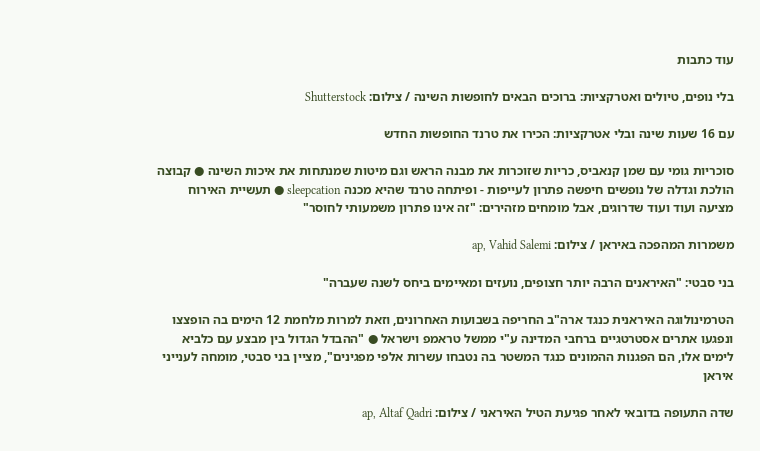עוד כתבות

בלי נופים, טיולים ואטרקציות: ברוכים הבאים לחופשות השינה / צילום: Shutterstock

עם 16 שעות שינה ובלי אטרקציות: הכירו את טרנד החופשות החדש

סוכריות גומי עם שמן קנאביס, כריות שזוכרות את מבנה הראש וגם מיטות שמנתחות את איכות השינה ● קבוצה הולכת וגדלה של נופשים חיפשה פתרון לעייפות - ופיתחה טרנד שהיא מכנה sleepcation ● תעשיית האירוח מציעה ועוד ועוד שדרוגים, אבל מומחים מזהירים: "זה אינו פתרון משמעותי לחוסר"

משמרות המהפכה באיראן / צילום: ap, Vahid Salemi

בני סבטי: "האיראנים הרבה יותר חצופים, נועזים ומאיימים ביחס לשנה שעברה"

הטרמינולוגה האיראנית כנגד ארה"ב החריפה בשבועות האחרונים, וזאת למרות מלחמת 12 הימים בה הופצצו ונפגעו אתרים אסטרטגיים ברחבי המדינה ע"י ממשל טראמפ וישראל ● "ההבדל הגדול בין מבצע עם כלביא לימים אלו, הם הפגנות ההמונים כנגד המשטר בה נטבחו עשרות אלפי מפגינים", מציין בני סבטי, מומחה לענייני איראן

שדה התעופה בדובאי לאחר פגיעת הטיל האיראני / צילום: ap, Altaf Qadri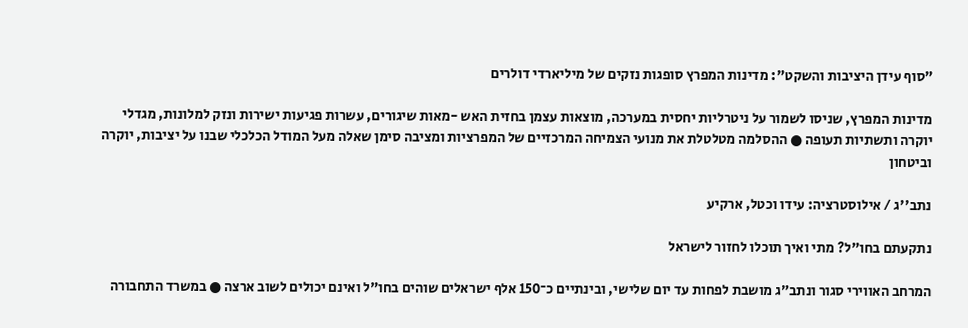"סוף עידן היציבות והשקט": מדינות המפרץ סופגות נזקים של מיליארדי דולרים

מדינות המפרץ, שניסו לשמור על ניטרליות יחסית במערכה, מוצאות עצמן בחזית האש -מאות שיגורים, עשרות פגיעות ישירות ונזק למלונות, מגדלי יוקרה ותשתיות תעופה ● ההסלמה מטלטלת את מנועי הצמיחה המרכזיים של המפרציות ומציבה סימן שאלה מעל המודל הכלכלי שבנו על יציבות, יוקרה וביטחון

נתב''ג / אילוסטרציה: עידו וכטל, ארקיע

נתקעתם בחו"ל? מתי ואיך תוכלו לחזור לישראל

המרחב האווירי סגור ונתב״ג מושבת לפחות עד יום שלישי, ובינתיים כ־150 אלף ישראלים שוהים בחו"ל ואינם יכולים לשוב ארצה ● במשרד התחבורה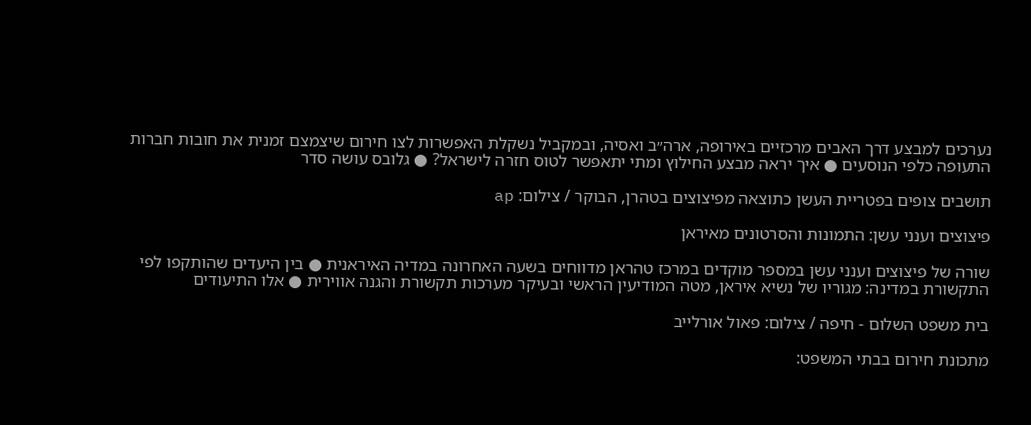נערכים למבצע דרך האבים מרכזיים באירופה, ארה״ב ואסיה, ובמקביל נשקלת האפשרות לצו חירום שיצמצם זמנית את חובות חברות התעופה כלפי הנוסעים ● איך יראה מבצע החילוץ ומתי יתאפשר לטוס חזרה לישראל? ● גלובס עושה סדר

תושבים צופים בפטריית העשן כתוצאה מפיצוצים בטהרן, הבוקר / צילום: ap

פיצוצים וענני עשן: התמונות והסרטונים מאיראן

שורה של פיצוצים וענני עשן במספר מוקדים במרכז טהראן מדווחים בשעה האחרונה במדיה האיראנית ● בין היעדים שהותקפו לפי התקשורת במדינה: מגוריו של נשיא איראן, מטה המודיעין הראשי ובעיקר מערכות תקשורת והגנה אווירית ● אלו התיעודים

בית משפט השלום - חיפה / צילום: פאול אורלייב

מתכונת חירום בבתי המשפט: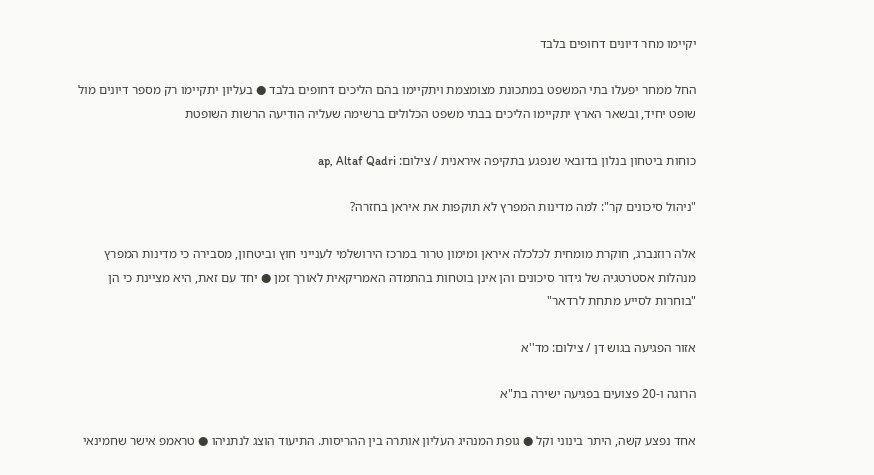יקיימו מחר דיונים דחופים בלבד

החל ממחר יפעלו בתי המשפט במתכונת מצומצמת ויתקיימו בהם הליכים דחופים בלבד ● בעליון יתקיימו רק מספר דיונים מול שופט יחיד, ובשאר הארץ יתקיימו הליכים בבתי משפט הכלולים ברשימה שעליה הודיעה הרשות השופטת

כוחות ביטחון בנלון בדובאי שנפגע בתקיפה איראנית / צילום: ap, Altaf Qadri

"ניהול סיכונים קר": למה מדינות המפרץ לא תוקפות את איראן בחזרה?

אלה רוזנברג, חוקרת מומחית לכלכלה איראן ומימון טרור במרכז הירושלמי לענייני חוץ וביטחון, מסבירה כי מדינות המפרץ מנהלות אסטרטגיה של גידור סיכונים והן אינן בוטחות בהתמדה האמריקאית לאורך זמן ● יחד עם זאת, היא מציינת כי הן "בוחרות לסייע מתחת לרדאר"

אזור הפגיעה בגוש דן / צילום: מד''א

הרוגה ו-20 פצועים בפגיעה ישירה בת"א

אחד נפצע קשה, היתר בינוני וקל ● גופת המנהיג העליון אותרה בין ההריסות. התיעוד הוצג לנתניהו ● טראמפ אישר שחמינאי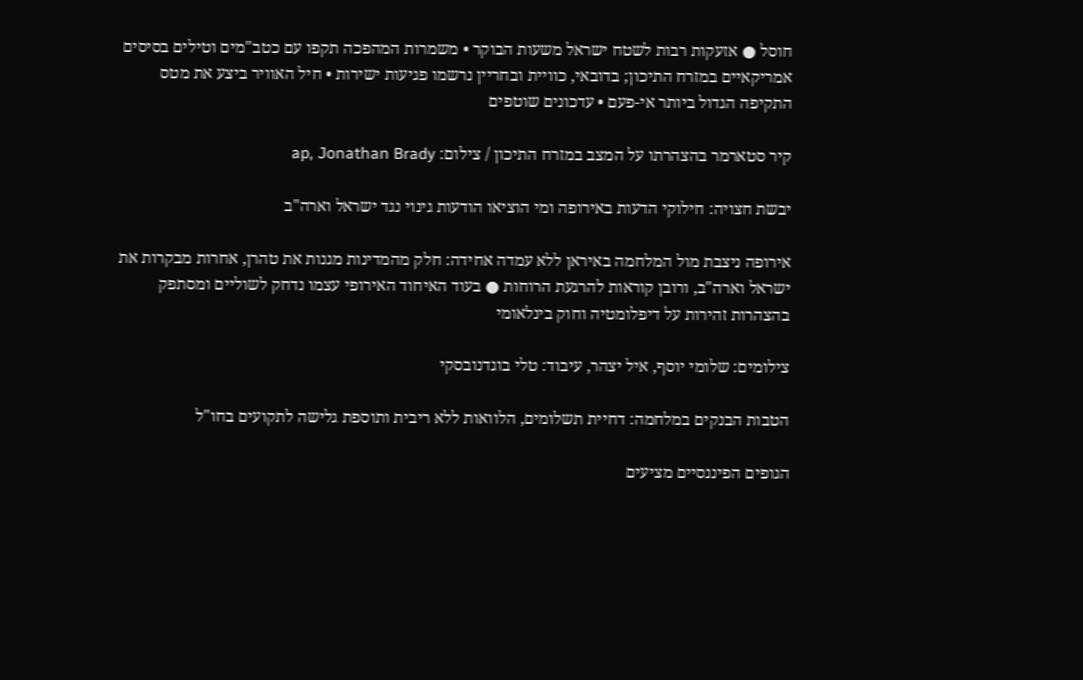חוסל ● אזעקות רבות לשטח ישראל משעות הבוקר • משמרות המהפכה תקפו עם כטב"מים וטילים בסיסים אמריקאיים במזרח התיכון; בדובאי, כוויית ובחריין נרשמו פגיעות ישירות • חיל האוויר ביצע את מטס התקיפה הגדול ביותר אי-פעם • עדכונים שוטפים

קיר סטארמר בהצהרתו על המצב במזרח התיכון / צילום: ap, Jonathan Brady

יבשת חצויה: חילוקי הדעות באירופה ומי הוציאו הודעות גינוי נגד ישראל וארה"ב

אירופה ניצבת מול המלחמה באיראן ללא עמדה אחידה: חלק מהמדינות מגנות את טהרן, אחרות מבקרות את ישראל וארה"ב, ורובן קוראות להרגעת הרוחות ● בעוד האיחוד האירופי עצמו נדחק לשוליים ומסתפק בהצהרות זהירות על דיפלומטיה וחוק בינלאומי

צילומים: שלומי יוסף, איל יצהר, עיבוד: טלי בוגדנובסקי

הטבות הבנקים במלחמה: דחיית תשלומים, הלוואות ללא ריבית ותוספת גלישה לתקועים בחו"ל

הגופים הפיננסיים מציעים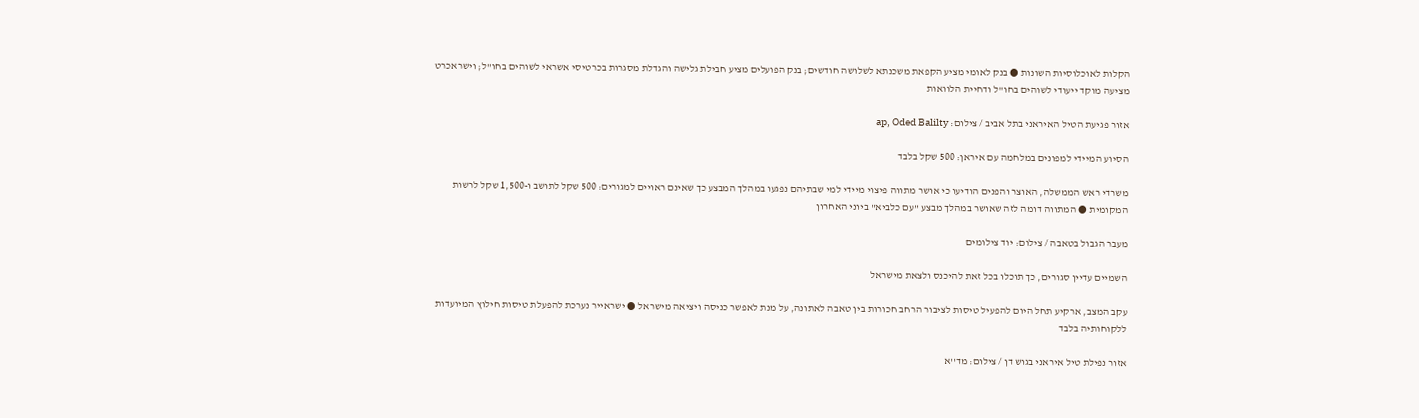הקלות לאוכלוסיות השונות ● בנק לאומי מציע הקפאת משכנתא לשלושה חודשים; בנק הפועלים מציע חבילת גלישה והגדלת מסגרות בכרטיסי אשראי לשוהים בחו"ל; וישראכרט מציעה מוקד ייעודי לשוהים בחו"ל ודחיית הלוואות

אזור פגיעת הטיל האיראני בתל אביב / צילום: ap, Oded Balilty

הסיוע המיידי למפונים במלחמה עם איראן: 500 שקל בלבד

משרדי ראש הממשלה, האוצר והפנים הודיעו כי אושר מתווה פיצוי מיידי למי שבתיהם נפגעו במהלך המבצע כך שאינם ראויים למגורים: 500 שקל לתושב ו-1,500 שקל לרשות המקומית ● המתווה דומה לזה שאושר במהלך מבצע "עם כלביא" ביוני האחרון

מעבר הגבול בטאבה / צילום: יוד צילומים

השמיים עדיין סגורים, כך תוכלו בכל זאת להיכנס ולצאת מישראל

עקב המצב, ארקיע תחל היום להפעיל טיסות לציבור הרחב חכורות בין טאבה לאתונה, על מנת לאפשר כניסה ויציאה מישראל ● ישראייר נערכת להפעלת טיסות חילוץ המיועדות ללקוחותיה בלבד

אזור נפילת טיל איראני בגוש דן / צילום: מד''א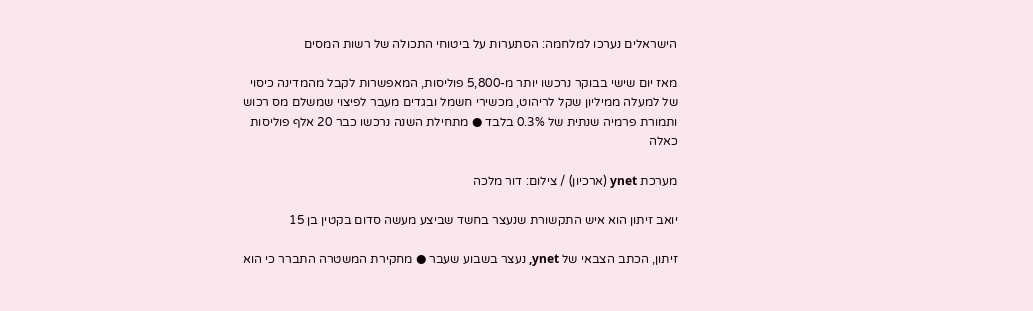הישראלים נערכו למלחמה: הסתערות על ביטוחי התכולה של רשות המסים

מאז יום שישי בבוקר נרכשו יותר מ-5,800 פוליסות, המאפשרות לקבל מהמדינה כיסוי של למעלה ממיליון שקל לריהוט, מכשירי חשמל ובגדים מעבר לפיצוי שמשלם מס רכוש ותמורת פרמיה שנתית של 0.3% בלבד ● מתחילת השנה נרכשו כבר 20 אלף פוליסות כאלה

מערכת ynet (ארכיון) / צילום: דור מלכה

יואב זיתון הוא איש התקשורת שנעצר בחשד שביצע מעשה סדום בקטין בן 15

זיתון, הכתב הצבאי של ynet, נעצר בשבוע שעבר ● מחקירת המשטרה התברר כי הוא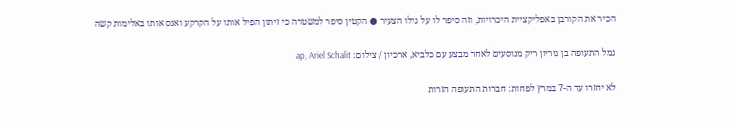הכיר את הקורבן באפליקציית היכרויות, וזה סיפר לו על גילו הצעיר ● הקטין סיפר למשטרה כי זיתון הפיל אותו על הקרקע ואנס אותו באלימות קשה

נמל התעופה בן גוריון ריק מנוסעים לאחר מבצע עם כלביא, ארכיון / צילום: ap, Ariel Schalit

לא יחזרו עד ה-7 במרץ לפחות: חברות התעופה הזרות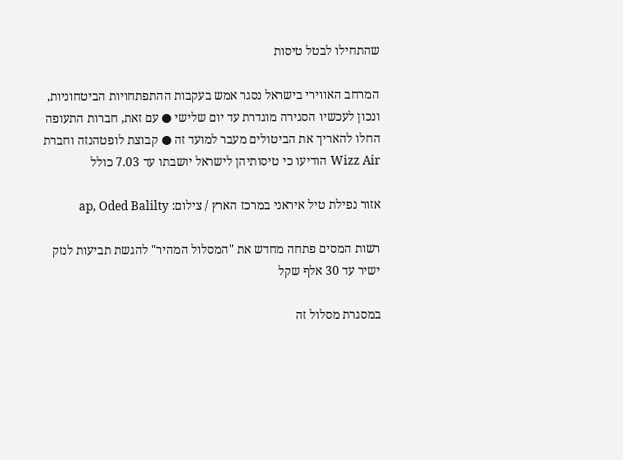שהתחילו לבטל טיסות

המרחב האווירי בישראל נסגר אמש בעקבות ההתפתחויות הביטחוניות, ונכון לעכשיו הסגירה מוגדרת עד יום שלישי ● עם זאת, חברות התעופה החלו להאריך את הביטולים מעבר למועד זה ● קבוצת לופטהנזה וחברת Wizz Air הודיעו כי טיסותיהן לישראל יושבתו עד 7.03 כולל

אזור נפילת טיל איראני במרכז הארץ / צילום: ap, Oded Balilty

רשות המסים פתחה מחדש את "המסלול המהיר" להגשת תביעות לנזק ישיר עד 30 אלף שקל

במסגרת מסלול זה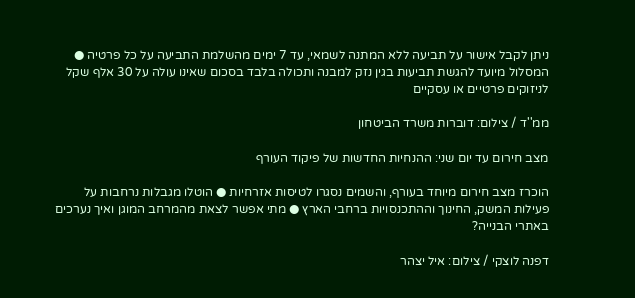ניתן לקבל אישור על תביעה ללא המתנה לשמאי, עד 7 ימים מהשלמת התביעה על כל פרטיה ● המסלול מיועד להגשת תביעות בגין נזק למבנה ותכולה בלבד בסכום שאינו עולה על 30 אלף שקל לניזוקים פרטיים או עסקיים

ממ''ד / צילום: דוברות משרד הביטחון

מצב חירום עד יום שני: ההנחיות החדשות של פיקוד העורף

הוכרז מצב חירום מיוחד בעורף, והשמים נסגרו לטיסות אזרחיות ● הוטלו מגבלות נרחבות על פעילות המשק, החינוך וההתכנסויות ברחבי הארץ ● מתי אפשר לצאת מהמרחב המוגן ואיך נערכים באתרי הבנייה?

דפנה לוצקי / צילום: איל יצהר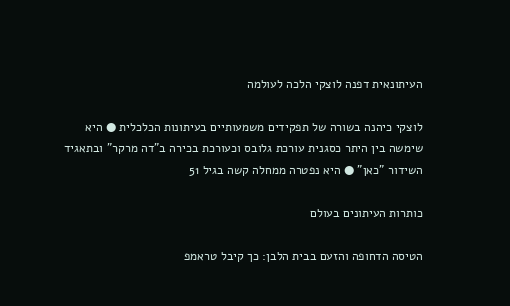העיתונאית דפנה לוצקי הלכה לעולמה

לוצקי כיהנה בשורה של תפקידים משמעותיים בעיתונות הכלכלית ● היא שימשה בין היתר כסגנית עורכת גלובס וכעורכת בכירה ב"דה מרקר" ובתאגיד השידור "כאן" ● היא נפטרה ממחלה קשה בגיל 51

כותרות העיתונים בעולם

הטיסה הדחופה והזעם בבית הלבן: כך קיבל טראמפ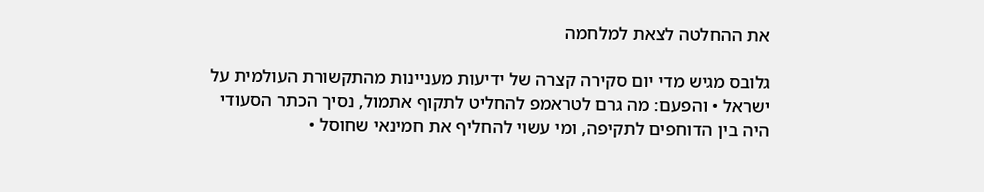את ההחלטה לצאת למלחמה

גלובס מגיש מדי יום סקירה קצרה של ידיעות מעניינות מהתקשורת העולמית על ישראל • והפעם: מה גרם לטראמפ להחליט לתקוף אתמול, נסיך הכתר הסעודי היה בין הדוחפים לתקיפה, ומי עשוי להחליף את חמינאי שחוסל •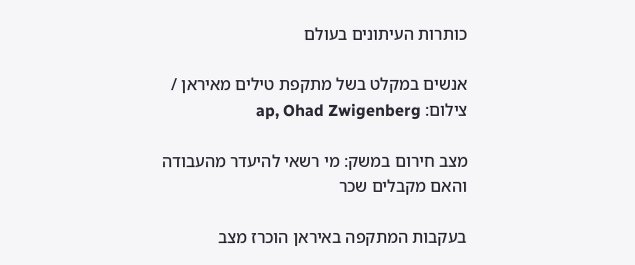כותרות העיתונים בעולם

אנשים במקלט בשל מתקפת טילים מאיראן / צילום: ap, Ohad Zwigenberg

מצב חירום במשק: מי רשאי להיעדר מהעבודה והאם מקבלים שכר

בעקבות המתקפה באיראן הוכרז מצב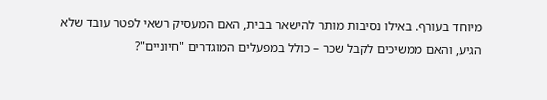מיוחד בעורף. באילו נסיבות מותר להישאר בבית, האם המעסיק רשאי לפטר עובד שלא הגיע, והאם ממשיכים לקבל שכר – כולל במפעלים המוגדרים "חיוניים"?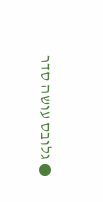● גלובס עושה סדר